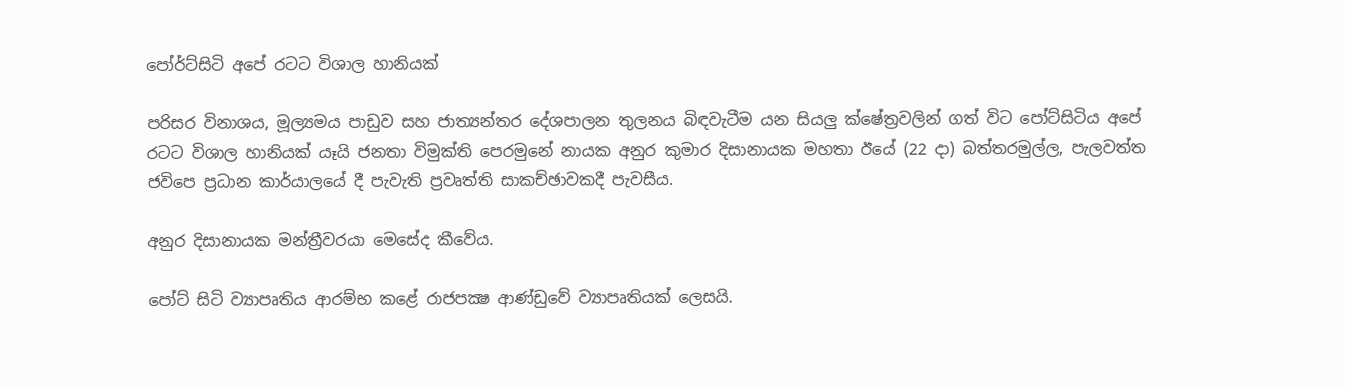පෝර්ට්‌සිටි අපේ රටට විශාල හානියක්‌

පරිසර විනාශය, මූල්‍යමය පාඩුව සහ ජාත්‍යන්තර දේශපාලන තුලනය බිඳවැටීම යන සියලු ක්‌ෂේත්‍රවලින් ගත් විට පෝට්‌සිටිය අපේ රටට විශාල හානියක්‌ යෑයි ජනතා විමුක්‌ති පෙරමුනේ නායක අනුර කුමාර දිසානායක මහතා ඊයේ (22 දා) බත්තරමුල්ල, පැලවත්ත ජවිපෙ ප්‍රධාන කාර්යාලයේ දී පැවැති ප්‍රවෘත්ති සාකච්ඡාවකදී පැවසීය.

අනුර දිසානායක මන්ත්‍රීවරයා මෙසේද කීවේය.

පෝට්‌ සිටි ව්‍යාපෘතිය ආරම්භ කළේ රාජපක්‍ෂ ආණ්‌ඩුවේ ව්‍යාපෘතියක්‌ ලෙසයි.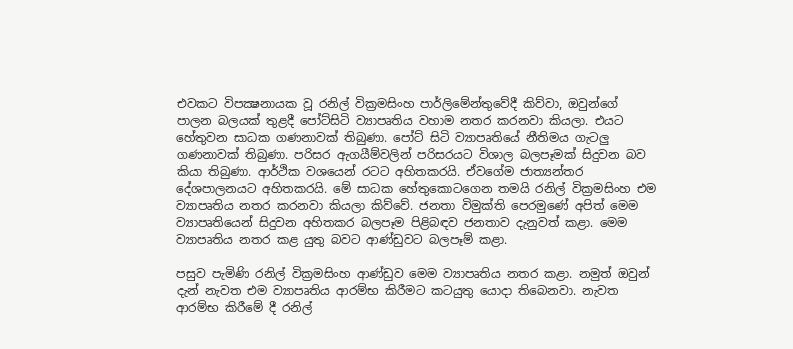එවකට විපක්‍ෂනායක වූ රනිල් වික්‍රමසිංහ පාර්ලිමේන්තුවේදී කිව්වා, ඔවුන්ගේ පාලන බලයක්‌ තුළදී පෝට්‌සිටි ව්‍යාපෘතිය වහාම නතර කරනවා කියලා. එයට හේතුවන සාධක ගණනාවක්‌ තිබුණා. පෝට්‌ සිටි ව්‍යාපෘතියේ නීතිමය ගැටලු ගණනාවක්‌ තිබුණා. පරිසර ඇගයීම්වලින් පරිසරයට විශාල බලපෑමක්‌ සිදුවන බව කියා තිබුණා. ආර්ථික වශයෙන් රටට අහිතකරයි. ඒවගේම ජාත්‍යන්තර දේශපාලනයට අහිතකරයි. මේ සාධක හේතුකොටගෙන තමයි රනිල් වික්‍රමසිංහ එම ව්‍යාපෘතිය නතර කරනවා කියලා කිව්වේ. ජනතා විමුක්‌ති පෙරමුණේ අපිත් මෙම ව්‍යාපෘතියෙන් සිදුවන අහිතකර බලපෑම පිළිබඳව ජනතාව දැනුවත් කළා. මෙම ව්‍යාපෘතිය නතර කළ යුතු බවට ආණ්‌ඩුවට බලපෑම් කළා.

පසුව පැමිණි රනිල් වික්‍රමසිංහ ආණ්‌ඩුව මෙම ව්‍යාපෘතිය නතර කළා. නමුත් ඔවුන් දැන් නැවත එම ව්‍යාපෘතිය ආරම්භ කිරීමට කටයුතු යොදා තිබෙනවා. නැවත ආරම්භ කිරීමේ දී රනිල්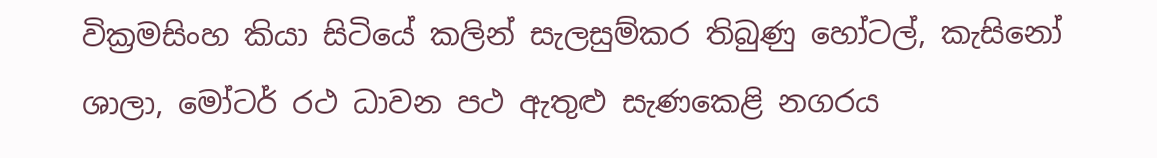වික්‍රමසිංහ කියා සිටියේ කලින් සැලසුම්කර තිබුණු හෝටල්, කැසිනෝ ශාලා, මෝටර් රථ ධාවන පථ ඇතුළු සැණකෙළි නගරය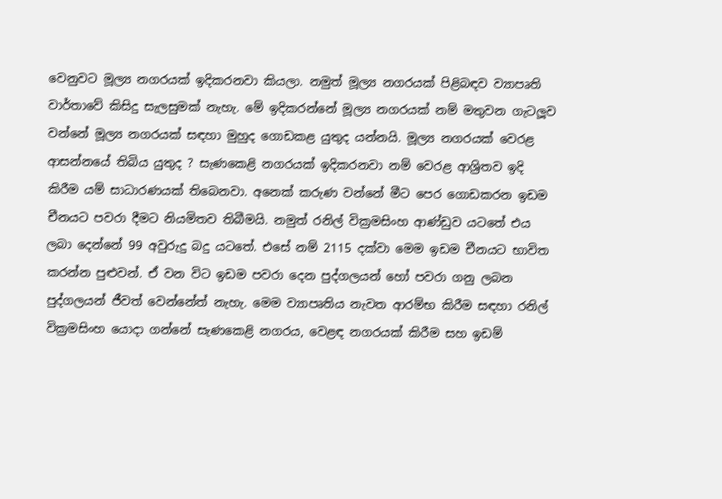වෙනුවට මූල්‍ය නගරයක්‌ ඉදිකරනවා කියලා. නමුත් මූල්‍ය නගරයක්‌ පිළිබඳව ව්‍යාපෘති වාර්තාවේ කිසිදු සැලසුමක්‌ නැහැ. මේ ඉදිකරන්නේ මූල්‍ය නගරයක්‌ නම් මතුවන ගැටලූව වන්නේ මූල්‍ය නගරයක්‌ සඳහා මුහුද ගොඩකළ යුතුද යන්නයි. මූල්‍ය නගරයක්‌ වෙරළ ආසන්නයේ තිබිය යුතුද ? සැණකෙළි නගරයක්‌ ඉදිකරනවා නම් වෙරළ ආශ්‍රිතව ඉදි කිරීම යම් සාධාරණයක්‌ තිබෙනවා. අනෙක්‌ කරුණ වන්නේ මීට පෙර ගොඩකරන ඉඩම චීනයට පවරා දීමට නියමිතව තිබීමයි. නමුත් රනිල් වික්‍රමසිංහ ආණ්‌ඩුව යටතේ එය ලබා දෙන්නේ 99 අවුරුදු බදු යටතේ. එසේ නම් 2115 දක්‌වා මෙම ඉඩම චීනයට භාවිත කරන්න පුළුවන්. ඒ වන විට ඉඩම පවරා දෙන පුද්ගලයන් හෝ පවරා ගනු ලබන පුද්ගලයන් ජීවත් වෙන්නේත් නැහැ. මෙම ව්‍යාපෘතිය නැවත ආරම්භ කිරීම සඳහා රනිල් වික්‍රමසිංහ යොදා ගන්නේ සැණකෙළි නගරය, වෙළඳ නගරයක්‌ කිරීම සහ ඉඩම්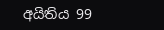අයිතිය 99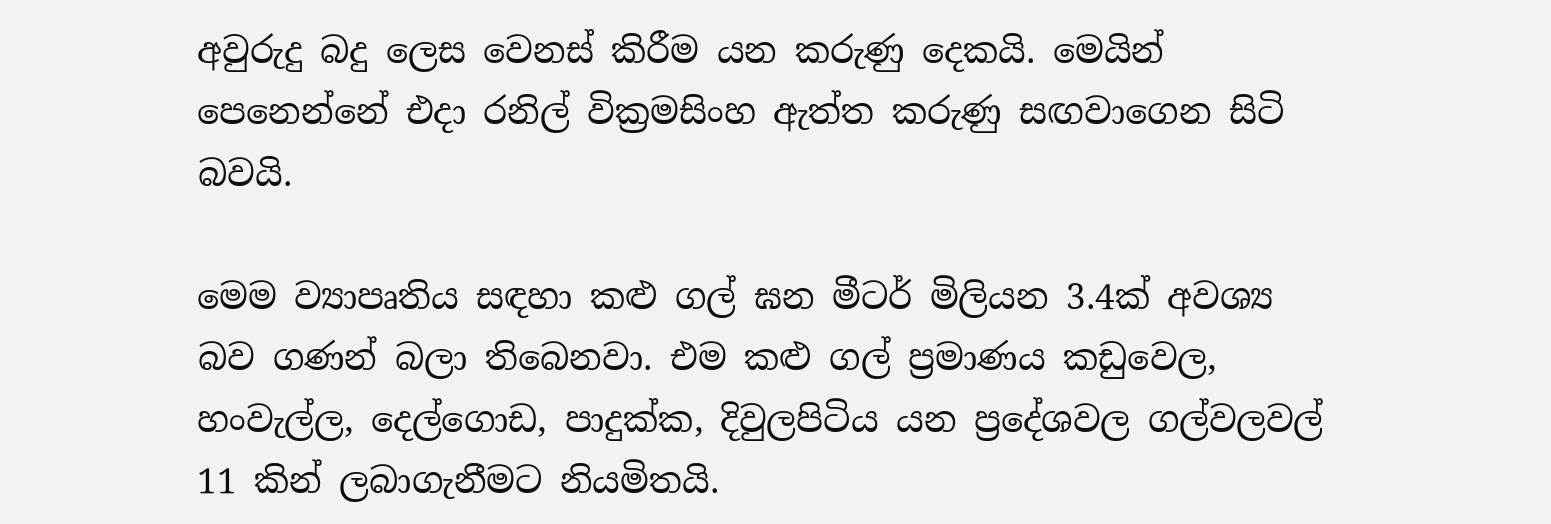අවුරුදු බදු ලෙස වෙනස්‌ කිරීම යන කරුණු දෙකයි. මෙයින් පෙනෙන්නේ එදා රනිල් වික්‍රමසිංහ ඇත්ත කරුණු සඟවාගෙන සිටි බවයි.

මෙම ව්‍යාපෘතිය සඳහා කළු ගල් ඝන මීටර් මිලියන 3.4ක්‌ අවශ්‍ය බව ගණන් බලා තිබෙනවා. එම කළු ගල් ප්‍රමාණය කඩුවෙල, හංවැල්ල, දෙල්ගොඩ, පාදුක්‌ක, දිවුලපිටිය යන ප්‍රදේශවල ගල්වලවල් 11 කින් ලබාගැනීමට නියමිතයි.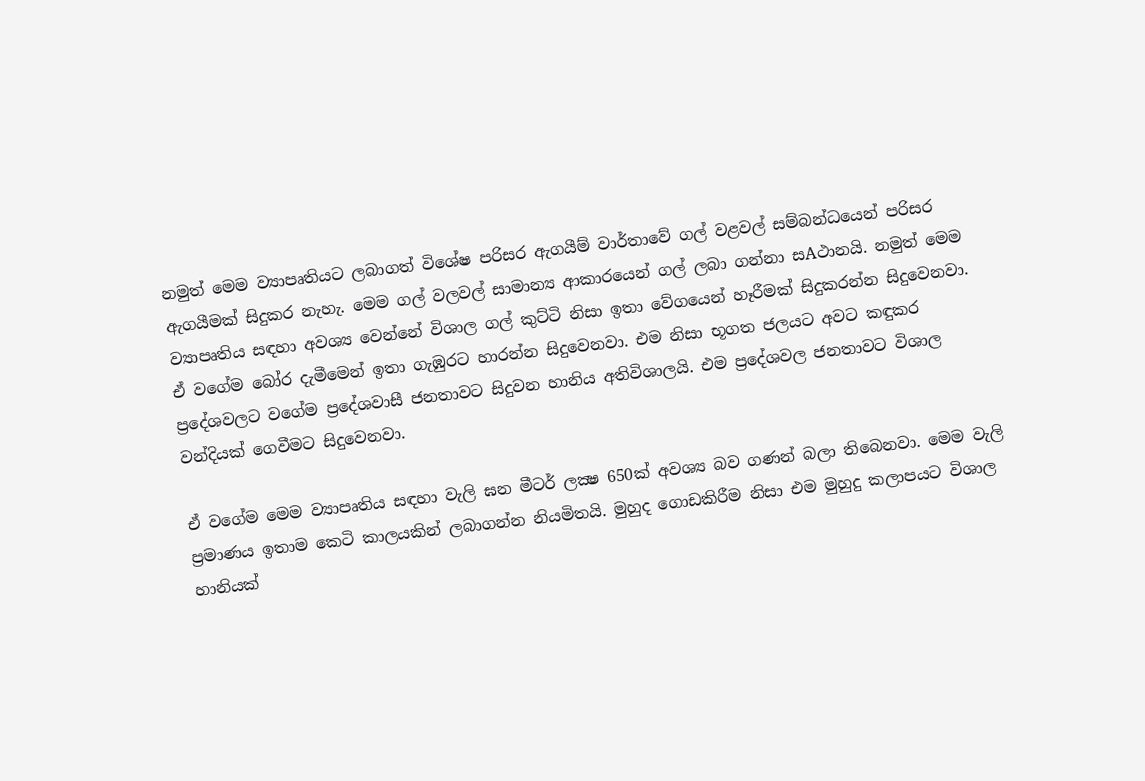නමුත් මෙම ව්‍යාපෘතියට ලබාගත් විශේෂ පරිසර ඇගයීම් වාර්තාවේ ගල් වළවල් සම්බන්ධයෙන් පරිසර ඇගයීමක්‌ සිදුකර නැහැ. මෙම ගල් වලවල් සාමාන්‍ය ආකාරයෙන් ගල් ලබා ගන්නා සAථානයි. නමුත් මෙම ව්‍යාපෘතිය සඳහා අවශ්‍ය වෙන්නේ විශාල ගල් කුට්‌ටි නිසා ඉතා වේගයෙන් හෑරීමක්‌ සිදුකරන්න සිදුවෙනවා. ඒ වගේම බෝර දැමීමෙන් ඉතා ගැඹුරට හාරන්න සිදුවෙනවා. එම නිසා භූගත ජලයට අවට කඳුකර ප්‍රදේශවලට වගේම ප්‍රදේශවාසී ජනතාවට සිදුවන හානිය අතිවිශාලයි. එම ප්‍රදේශවල ජනතාවට විශාල වන්දියක්‌ ගෙවීමට සිදුවෙනවා.

ඒ වගේම මෙම ව්‍යාපෘතිය සඳහා වැලි ඝන මීටර් ලක්‍ෂ 650ක්‌ අවශ්‍ය බව ගණන් බලා තිබෙනවා. මෙම වැලි ප්‍රමාණය ඉතාම කෙටි කාලයකින් ලබාගන්න නියමිතයි. මුහුද ගොඩකිරීම නිසා එම මුහුදු කලාපයට විශාල හානියක්‌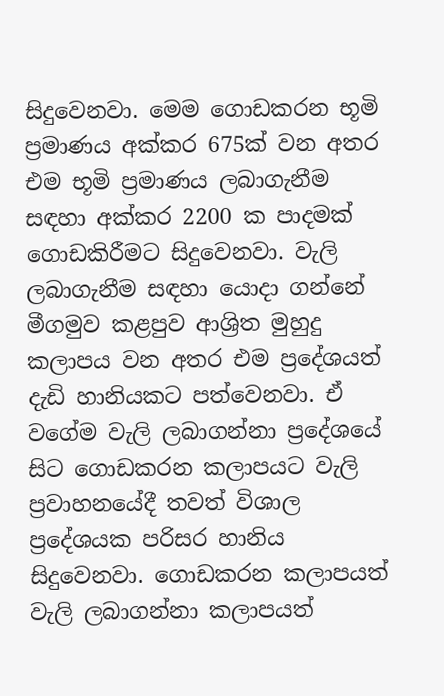සිදුවෙනවා. මෙම ගොඩකරන භූමි ප්‍රමාණය අක්‌කර 675ක්‌ වන අතර එම භූමි ප්‍රමාණය ලබාගැනීම සඳහා අක්‌කර 2200 ක පාදමක්‌ ගොඩකිරීමට සිදුවෙනවා. වැලි ලබාගැනීම සඳහා යොදා ගන්නේ මීගමුව කළපුව ආශ්‍රිත මුහුදු කලාපය වන අතර එම ප්‍රදේශයත් දැඩි හානියකට පත්වෙනවා. ඒ වගේම වැලි ලබාගන්නා ප්‍රදේශයේ සිට ගොඩකරන කලාපයට වැලි ප්‍රවාහනයේදී තවත් විශාල ප්‍රදේශයක පරිසර හානිය සිදුවෙනවා. ගොඩකරන කලාපයත් වැලි ලබාගන්නා කලාපයත්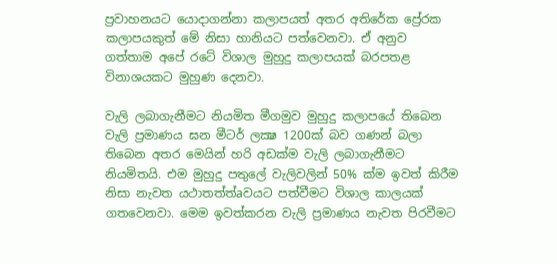ප්‍රවාහනයට යොදාගන්නා කලාපයත් අතර අතිරේක ප්‍රේරක කලාපයකුත් මේ නිසා හානියට පත්වෙනවා. ඒ අනුව ගත්තාම අපේ රටේ විශාල මුහුදු කලාපයක්‌ බරපතළ විනාශයකට මුහුණ දෙනවා.

වැලි ලබාගැනීමට නියමිත මීගමුව මුහුදු කලාපයේ තිබෙන වැලි ප්‍රමාණය ඝන මීටර් ලක්‍ෂ 1200ක්‌ බව ගණන් බලා තිබෙන අතර මෙයින් හරි අඩක්‌ම වැලි ලබාගැනීමට නියමිතයි. එම මුහුදු පතුලේ වැලිවලින් 50% ක්‌ම ඉවත් කිරීම නිසා නැවත යථාතත්ත්aවයට පත්වීමට විශාල කාලයක්‌ ගතවෙනවා. මෙම ඉවත්කරන වැලි ප්‍රමාණය නැවත පිරවීමට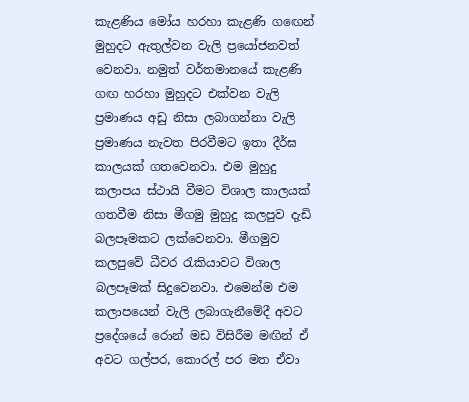කැළණිය මෝය හරහා කැළණි ගඟෙන් මුහුදට ඇතුල්වන වැලි ප්‍රයෝජනවත් වෙනවා. නමුත් වර්තමානයේ කැළණි ගඟ හරහා මුහුදට එක්‌වන වැලි ප්‍රමාණය අඩු නිසා ලබාගන්නා වැලි ප්‍රමාණය නැවත පිරවීමට ඉතා දීර්ඝ කාලයක්‌ ගතවෙනවා. එම මුහුදු කලාපය ස්‌ථායි වීමට විශාල කාලයක්‌ ගතවීම නිසා මීගමු මුහුදු කලපුව දැඩි බලපෑමකට ලක්‌වෙනවා. මීගමුව කලපුවේ ධීවර රැකියාවට විශාල බලපෑමක්‌ සිදුවෙනවා. එමෙන්ම එම කලාපයෙන් වැලි ලබාගැනීමේදී අවට ප්‍රදේශයේ රොන් මඩ විසිරීම මඟින් ඒ අවට ගල්පර, කොරල් පර මත ඒවා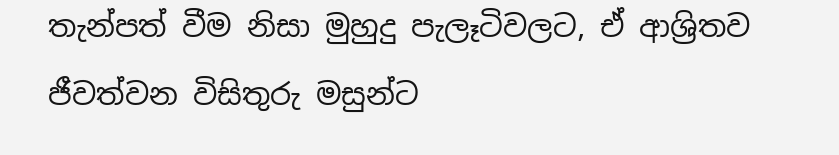තැන්පත් වීම නිසා මුහුදු පැලෑටිවලට, ඒ ආශ්‍රිතව ජීවත්වන විසිතුරු මසුන්ට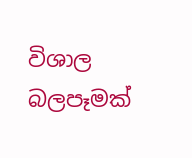විශාල බලපෑමක්‌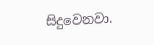සිදුවෙනවා.